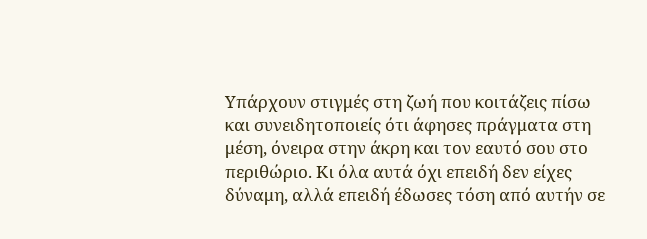Υπάρχουν στιγμές στη ζωή που κοιτάζεις πίσω και συνειδητοποιείς ότι άφησες πράγματα στη μέση, όνειρα στην άκρη και τον εαυτό σου στο περιθώριο. Κι όλα αυτά όχι επειδή δεν είχες δύναμη, αλλά επειδή έδωσες τόση από αυτήν σε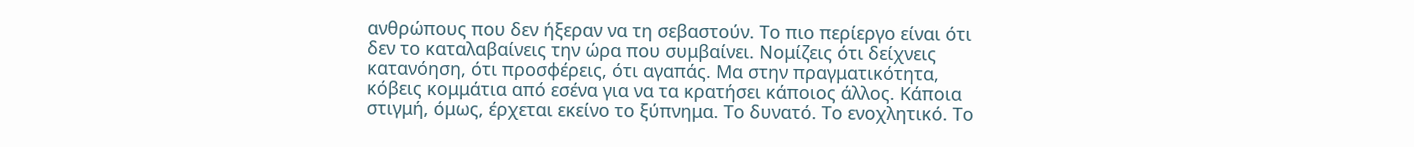ανθρώπους που δεν ήξεραν να τη σεβαστούν. Το πιο περίεργο είναι ότι δεν το καταλαβαίνεις την ώρα που συμβαίνει. Νομίζεις ότι δείχνεις κατανόηση, ότι προσφέρεις, ότι αγαπάς. Μα στην πραγματικότητα, κόβεις κομμάτια από εσένα για να τα κρατήσει κάποιος άλλος. Κάποια στιγμή, όμως, έρχεται εκείνο το ξύπνημα. Το δυνατό. Το ενοχλητικό. Το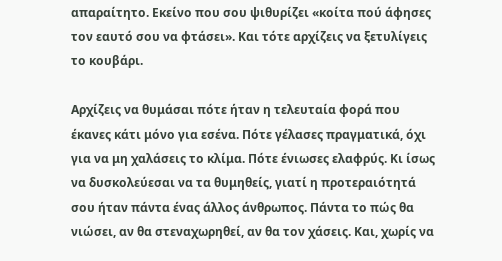απαραίτητο. Εκείνο που σου ψιθυρίζει «κοίτα πού άφησες τον εαυτό σου να φτάσει». Και τότε αρχίζεις να ξετυλίγεις το κουβάρι.

Αρχίζεις να θυμάσαι πότε ήταν η τελευταία φορά που έκανες κάτι μόνο για εσένα. Πότε γέλασες πραγματικά, όχι για να μη χαλάσεις το κλίμα. Πότε ένιωσες ελαφρύς. Κι ίσως να δυσκολεύεσαι να τα θυμηθείς, γιατί η προτεραιότητά σου ήταν πάντα ένας άλλος άνθρωπος. Πάντα το πώς θα νιώσει, αν θα στεναχωρηθεί, αν θα τον χάσεις. Και, χωρίς να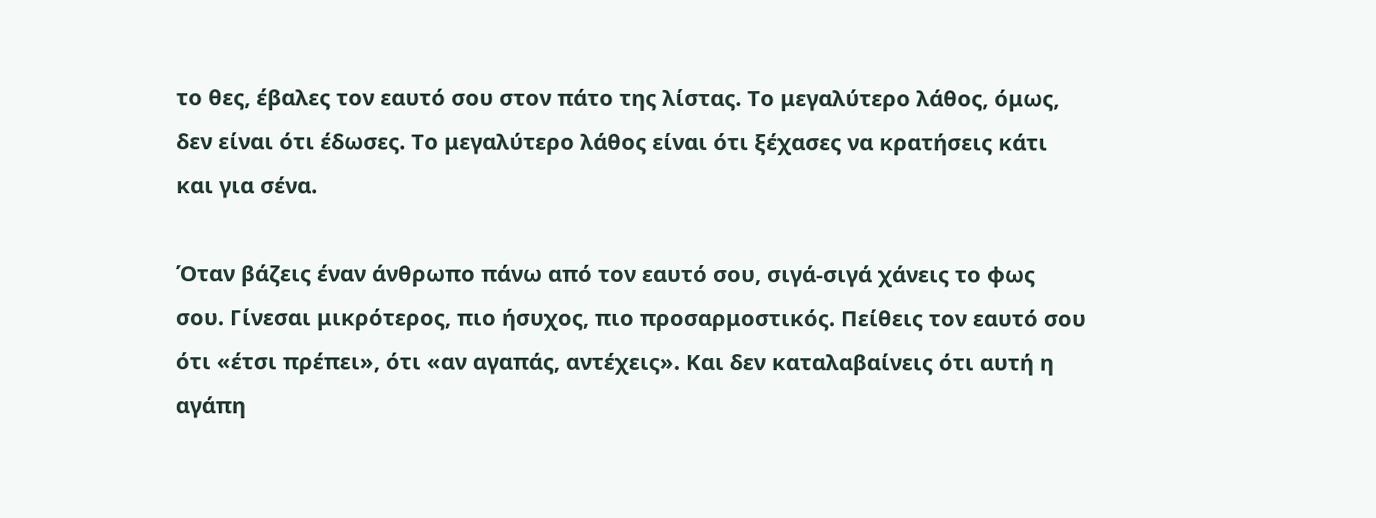το θες, έβαλες τον εαυτό σου στον πάτο της λίστας. Το μεγαλύτερο λάθος, όμως, δεν είναι ότι έδωσες. Το μεγαλύτερο λάθος είναι ότι ξέχασες να κρατήσεις κάτι και για σένα.

Όταν βάζεις έναν άνθρωπο πάνω από τον εαυτό σου, σιγά-σιγά χάνεις το φως σου. Γίνεσαι μικρότερος, πιο ήσυχος, πιο προσαρμοστικός. Πείθεις τον εαυτό σου ότι «έτσι πρέπει», ότι «αν αγαπάς, αντέχεις». Και δεν καταλαβαίνεις ότι αυτή η αγάπη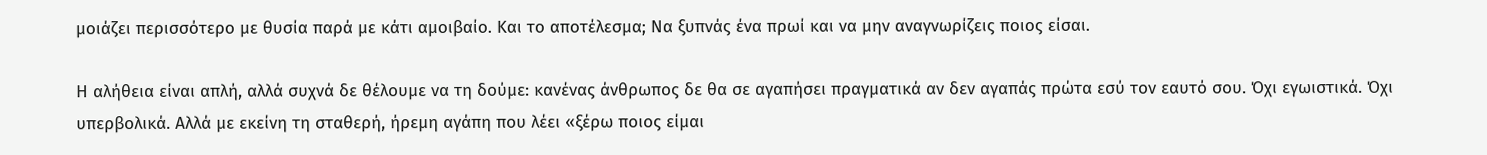μοιάζει περισσότερο με θυσία παρά με κάτι αμοιβαίο. Και το αποτέλεσμα; Να ξυπνάς ένα πρωί και να μην αναγνωρίζεις ποιος είσαι.

Η αλήθεια είναι απλή, αλλά συχνά δε θέλουμε να τη δούμε: κανένας άνθρωπος δε θα σε αγαπήσει πραγματικά αν δεν αγαπάς πρώτα εσύ τον εαυτό σου. Όχι εγωιστικά. Όχι υπερβολικά. Αλλά με εκείνη τη σταθερή, ήρεμη αγάπη που λέει «ξέρω ποιος είμαι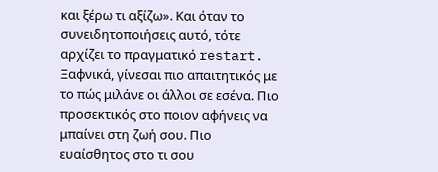και ξέρω τι αξίζω». Και όταν το συνειδητοποιήσεις αυτό, τότε αρχίζει το πραγματικό restart. Ξαφνικά, γίνεσαι πιο απαιτητικός με το πώς μιλάνε οι άλλοι σε εσένα. Πιο προσεκτικός στο ποιον αφήνεις να μπαίνει στη ζωή σου. Πιο ευαίσθητος στο τι σου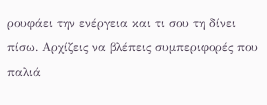ρουφάει την ενέργεια και τι σου τη δίνει πίσω. Αρχίζεις να βλέπεις συμπεριφορές που παλιά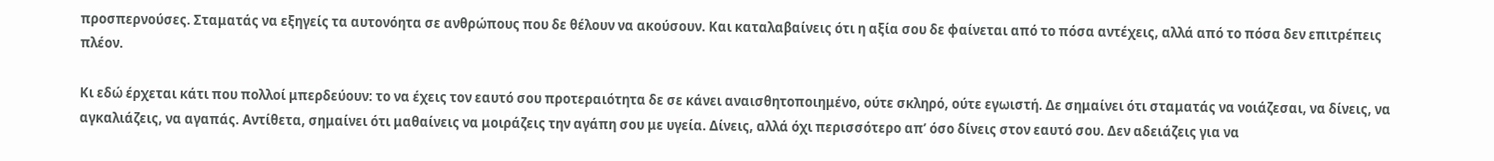προσπερνούσες. Σταματάς να εξηγείς τα αυτονόητα σε ανθρώπους που δε θέλουν να ακούσουν. Και καταλαβαίνεις ότι η αξία σου δε φαίνεται από το πόσα αντέχεις, αλλά από το πόσα δεν επιτρέπεις πλέον.

Κι εδώ έρχεται κάτι που πολλοί μπερδεύουν: το να έχεις τον εαυτό σου προτεραιότητα δε σε κάνει αναισθητοποιημένο, ούτε σκληρό, ούτε εγωιστή. Δε σημαίνει ότι σταματάς να νοιάζεσαι, να δίνεις, να αγκαλιάζεις, να αγαπάς. Αντίθετα, σημαίνει ότι μαθαίνεις να μοιράζεις την αγάπη σου με υγεία. Δίνεις, αλλά όχι περισσότερο απ’ όσο δίνεις στον εαυτό σου. Δεν αδειάζεις για να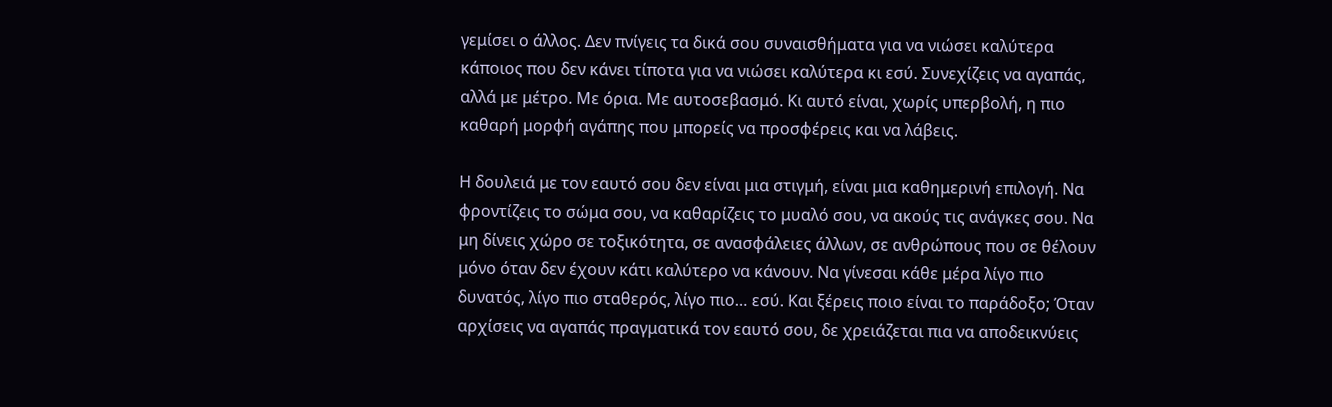γεμίσει ο άλλος. Δεν πνίγεις τα δικά σου συναισθήματα για να νιώσει καλύτερα κάποιος που δεν κάνει τίποτα για να νιώσει καλύτερα κι εσύ. Συνεχίζεις να αγαπάς, αλλά με μέτρο. Με όρια. Με αυτοσεβασμό. Κι αυτό είναι, χωρίς υπερβολή, η πιο καθαρή μορφή αγάπης που μπορείς να προσφέρεις και να λάβεις.

Η δουλειά με τον εαυτό σου δεν είναι μια στιγμή, είναι μια καθημερινή επιλογή. Να φροντίζεις το σώμα σου, να καθαρίζεις το μυαλό σου, να ακούς τις ανάγκες σου. Να μη δίνεις χώρο σε τοξικότητα, σε ανασφάλειες άλλων, σε ανθρώπους που σε θέλουν μόνο όταν δεν έχουν κάτι καλύτερο να κάνουν. Να γίνεσαι κάθε μέρα λίγο πιο δυνατός, λίγο πιο σταθερός, λίγο πιο… εσύ. Και ξέρεις ποιο είναι το παράδοξο; Όταν αρχίσεις να αγαπάς πραγματικά τον εαυτό σου, δε χρειάζεται πια να αποδεικνύεις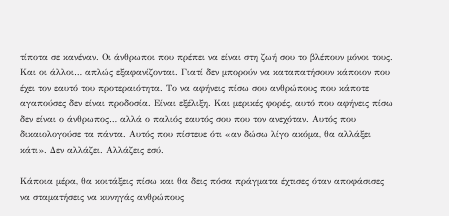τίποτα σε κανέναν. Οι άνθρωποι που πρέπει να είναι στη ζωή σου το βλέπουν μόνοι τους. Και οι άλλοι… απλώς εξαφανίζονται. Γιατί δεν μπορούν να καταπατήσουν κάποιον που έχει τον εαυτό του προτεραιότητα. Το να αφήνεις πίσω σου ανθρώπους που κάποτε αγαπούσες δεν είναι προδοσία. Είναι εξέλιξη. Και μερικές φορές, αυτό που αφήνεις πίσω δεν είναι ο άνθρωπος… αλλά ο παλιός εαυτός σου που τον ανεχόταν. Αυτός που δικαιολογούσε τα πάντα. Αυτός που πίστευε ότι «αν δώσω λίγο ακόμα, θα αλλάξει κάτι». Δεν αλλάζει. Αλλάζεις εσύ.

Κάποια μέρα, θα κοιτάξεις πίσω και θα δεις πόσα πράγματα έχτισες όταν αποφάσισες να σταματήσεις να κυνηγάς ανθρώπους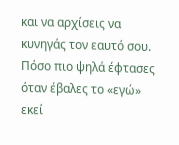και να αρχίσεις να κυνηγάς τον εαυτό σου. Πόσο πιο ψηλά έφτασες όταν έβαλες το «εγώ» εκεί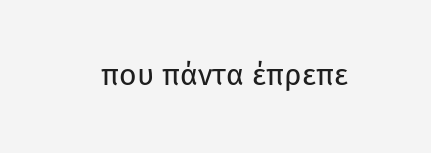που πάντα έπρεπε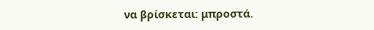να βρίσκεται: μπροστά.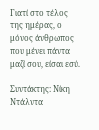Γιατί στο τέλος της ημέρας, ο μόνος άνθρωπος που μένει πάντα μαζί σου, είσαι εσύ.

Συντάκτης: Νίκη Ντάλντα